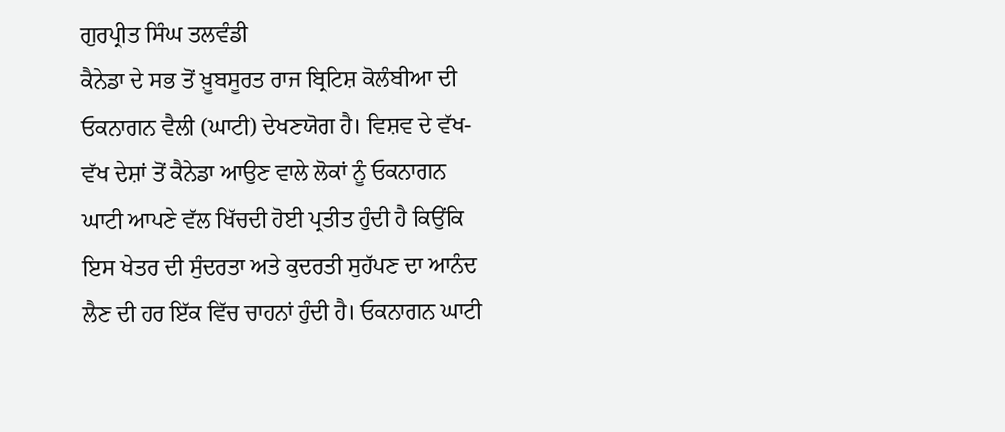ਗੁਰਪ੍ਰੀਤ ਸਿੰਘ ਤਲਵੰਡੀ
ਕੈਨੇਡਾ ਦੇ ਸਭ ਤੋਂ ਖ਼ੂਬਸੂਰਤ ਰਾਜ ਬ੍ਰਿਟਿਸ਼ ਕੋਲੰਬੀਆ ਦੀ ਓਕਨਾਗਨ ਵੈਲੀ (ਘਾਟੀ) ਦੇਖਣਯੋਗ ਹੈ। ਵਿਸ਼ਵ ਦੇ ਵੱਖ-ਵੱਖ ਦੇਸ਼ਾਂ ਤੋਂ ਕੈਨੇਡਾ ਆਉਣ ਵਾਲੇ ਲੋਕਾਂ ਨੂੰ ਓਕਨਾਗਨ ਘਾਟੀ ਆਪਣੇ ਵੱਲ ਖਿੱਚਦੀ ਹੋਈ ਪ੍ਰਤੀਤ ਹੁੰਦੀ ਹੈ ਕਿਉਂਕਿ ਇਸ ਖੇਤਰ ਦੀ ਸੁੰਦਰਤਾ ਅਤੇ ਕੁਦਰਤੀ ਸੁਹੱਪਣ ਦਾ ਆਨੰਦ ਲੈਣ ਦੀ ਹਰ ਇੱਕ ਵਿੱਚ ਚਾਹਨਾਂ ਹੁੰਦੀ ਹੈ। ਓਕਨਾਗਨ ਘਾਟੀ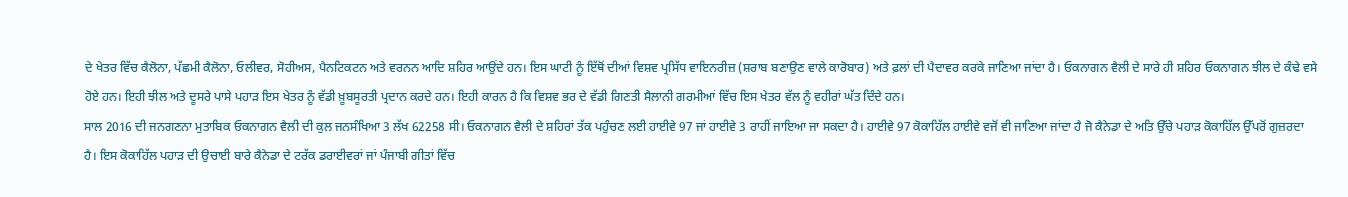ਦੇ ਖੇਤਰ ਵਿੱਚ ਕੈਲੋਨਾ, ਪੱਛਮੀ ਕੈਲੋਨਾ, ਓਲੀਵਰ, ਸੋਹੀਅਸ, ਪੈਨਟਿਕਟਨ ਅਤੇ ਵਰਨਨ ਆਦਿ ਸ਼ਹਿਰ ਆਉਂਦੇ ਹਨ। ਇਸ ਘਾਟੀ ਨੂੰ ਇੱਥੋਂ ਦੀਆਂ ਵਿਸ਼ਵ ਪ੍ਰਸਿੱਧ ਵਾਇਨਰੀਜ਼ (ਸ਼ਰਾਬ ਬਣਾਉਣ ਵਾਲੇ ਕਾਰੋਬਾਰ) ਅਤੇ ਫ਼ਲਾਂ ਦੀ ਪੈਦਾਵਰ ਕਰਕੇ ਜਾਣਿਆ ਜਾਂਦਾ ਹੈ। ਓਕਨਾਗਨ ਵੈਲੀ ਦੇ ਸਾਰੇ ਹੀ ਸ਼ਹਿਰ ਓਕਨਾਗਨ ਝੀਲ ਦੇ ਕੰਢੇ ਵਸੇ ਹੋਏ ਹਨ। ਇਹੀ ਝੀਲ ਅਤੇ ਦੂਸਰੇ ਪਾਸੇ ਪਹਾੜ ਇਸ ਖੇਤਰ ਨੂੰ ਵੱਡੀ ਖ਼ੂਬਸੂਰਤੀ ਪ੍ਰਦਾਨ ਕਰਦੇ ਹਨ। ਇਹੀ ਕਾਰਨ ਹੈ ਕਿ ਵਿਸ਼ਵ ਭਰ ਦੇ ਵੱਡੀ ਗਿਣਤੀ ਸੈਲਾਨੀ ਗਰਮੀਆਂ ਵਿੱਚ ਇਸ ਖੇਤਰ ਵੱਲ ਨੂੰ ਵਹੀਰਾਂ ਘੱਤ ਦਿੰਦੇ ਹਨ।
ਸਾਲ 2016 ਦੀ ਜਨਗਣਨਾ ਮੁਤਾਬਿਕ ਓਕਨਾਗਨ ਵੈਲੀ ਦੀ ਕੁਲ ਜਨਸੰਖਿਆ 3 ਲੱਖ 62258 ਸੀ। ਓਕਨਾਗਨ ਵੈਲੀ ਦੇ ਸ਼ਹਿਰਾਂ ਤੱਕ ਪਹੁੰਚਣ ਲਈ ਹਾਈਵੇ 97 ਜਾਂ ਹਾਈਵੇ 3 ਰਾਹੀਂ ਜਾਇਆ ਜਾ ਸਕਦਾ ਹੈ। ਹਾਈਵੇ 97 ਕੋਕਾਹਿੱਲ ਹਾਈਵੇ ਵਜੋਂ ਵੀ ਜਾਣਿਆ ਜਾਂਦਾ ਹੈ ਜੋ ਕੈਨੇਡਾ ਦੇ ਅਤਿ ਉੱਚੇ ਪਹਾੜ ਕੋਕਾਹਿੱਲ ਉੱਪਰੋਂ ਗੁਜ਼ਰਦਾ ਹੈ। ਇਸ ਕੋਕਾਹਿੱਲ ਪਹਾੜ ਦੀ ਉਚਾਈ ਬਾਰੇ ਕੈਨੇਡਾ ਦੇ ਟਰੱਕ ਡਰਾਈਵਰਾਂ ਜਾਂ ਪੰਜਾਬੀ ਗੀਤਾਂ ਵਿੱਚ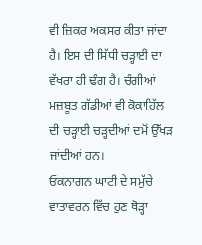ਵੀ ਜ਼ਿਕਰ ਅਕਸਰ ਕੀਤਾ ਜਾਂਦਾ ਹੈ। ਇਸ ਦੀ ਸਿੱਧੀ ਚੜ੍ਹਾਈ ਦਾ ਵੱਖਰਾ ਹੀ ਢੰਗ ਹੈ। ਚੰਗੀਆਂ ਮਜ਼ਬੂਤ ਗੱਡੀਆਂ ਵੀ ਕੋਕਾਹਿੱਲ ਦੀ ਚੜ੍ਹਾਈ ਚੜ੍ਹਦੀਆਂ ਦਮੋਂ ਉੱਖੜ ਜਾਂਦੀਆਂ ਹਨ।
ਓਕਨਾਗਨ ਘਾਟੀ ਦੇ ਸਮੁੱਚੇ ਵਾਤਾਵਰਨ ਵਿੱਚ ਹੁਣ ਥੋੜ੍ਹਾ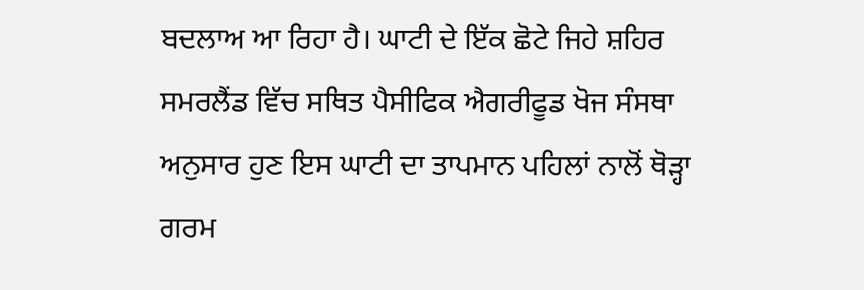ਬਦਲਾਅ ਆ ਰਿਹਾ ਹੈ। ਘਾਟੀ ਦੇ ਇੱਕ ਛੋਟੇ ਜਿਹੇ ਸ਼ਹਿਰ ਸਮਰਲੈਂਡ ਵਿੱਚ ਸਥਿਤ ਪੈਸੀਫਿਕ ਐਗਰੀਫੂਡ ਖੋਜ ਸੰਸਥਾ ਅਨੁਸਾਰ ਹੁਣ ਇਸ ਘਾਟੀ ਦਾ ਤਾਪਮਾਨ ਪਹਿਲਾਂ ਨਾਲੋਂ ਥੋੜ੍ਹਾ ਗਰਮ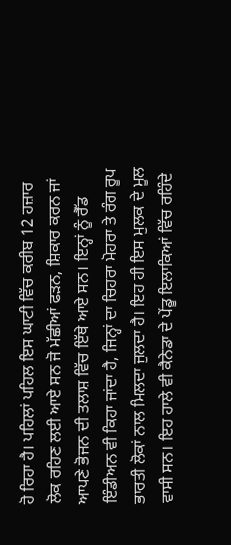ਹੋ ਰਿਹਾ ਹੈ। ਪਹਿਲਾਂ ਪਹਿਲ ਇਸ ਘਾਟੀ ਵਿੱਚ ਕਰੀਬ 12 ਹਜ਼ਾਰ ਲੋਕ ਰਹਿਣ ਲਈ ਆਏ ਸਨ ਜੋ ਮੱਛੀਆਂ ਫੜਨ, ਸ਼ਿਕਾਰ ਕਰਨ ਜਾਂ ਆਪਣੇ ਭੋਜਨ ਦੀ ਤਲਾਸ਼ ਵਿੱਚ ਇੱਥੇ ਆਏ ਸਨ। ਇਨ੍ਹਾਂ ਨੂੰ ਰੈੱਡ ਇੰਡੀਅਨ ਵੀ ਕਿਹਾ ਜਾਂਦਾ ਹੈ, ਜਿਨ੍ਹਾਂ ਦਾ ਚਿਹਰਾ ਮੋਹਰਾ ਤੇ ਰੰਗ ਰੂਪ ਭਾਰਤੀ ਲੋਕਾਂ ਨਾਲ ਮਿਲਦਾ ਜੁਲਦਾ ਹੈ। ਇਹ ਹੀ ਇਸ ਮੁਲਕ ਦੇ ਮੂਲ ਵਾਸੀ ਸਨ। ਇਹ ਹਾਲੇ ਵੀ ਕੈਨੇਡਾ ਦੇ ਪੇਂਡੂ ਇਲਾਕਿਆਂ ਵਿੱਚ ਰਹਿੰਦੇ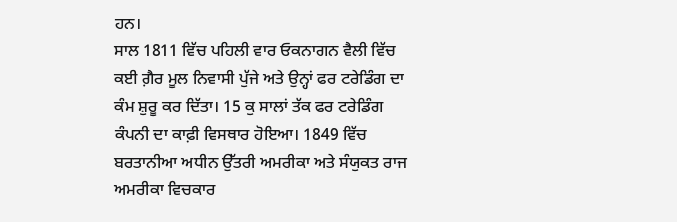ਹਨ।
ਸਾਲ 1811 ਵਿੱਚ ਪਹਿਲੀ ਵਾਰ ਓਕਨਾਗਨ ਵੈਲੀ ਵਿੱਚ ਕਈ ਗ਼ੈਰ ਮੂਲ ਨਿਵਾਸੀ ਪੁੱਜੇ ਅਤੇ ਉਨ੍ਹਾਂ ਫਰ ਟਰੇਡਿੰਗ ਦਾ ਕੰਮ ਸ਼ੁਰੂ ਕਰ ਦਿੱਤਾ। 15 ਕੁ ਸਾਲਾਂ ਤੱਕ ਫਰ ਟਰੇਡਿੰਗ ਕੰਪਨੀ ਦਾ ਕਾਫ਼ੀ ਵਿਸਥਾਰ ਹੋਇਆ। 1849 ਵਿੱਚ ਬਰਤਾਨੀਆ ਅਧੀਨ ਉੱਤਰੀ ਅਮਰੀਕਾ ਅਤੇ ਸੰਯੁਕਤ ਰਾਜ ਅਮਰੀਕਾ ਵਿਚਕਾਰ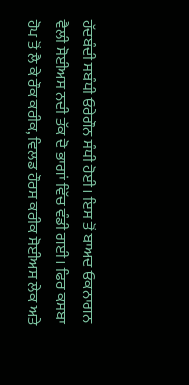ਹੱਦਬੰਦੀ ਸਬੰਧੀ ਓਰੇਗੌਨ ਸੰਧੀ ਹੋਈ। ਇਸ ਤੋਂ ਬਾਅਦ ਓਕਨਾਗਨ ਵੈਲੀ ਸੋਈਅਸ ਨਦੀ ਤੱਕ ਦੋ ਭਾਗਾਂ ਵਿੱਚ ਵੰਡੀ ਗਈ। ਫਿਰ ਕਸਬਾ ਹੋਪ ਤੋਂ ਲੈ ਕੇ ਰੌਕ ਕਰੀਕ, ਵਿਲਡ ਹੌਰਸ ਕਰੀਕ ਸੋਈਅਸ ਲੇਕ ਅਤੇ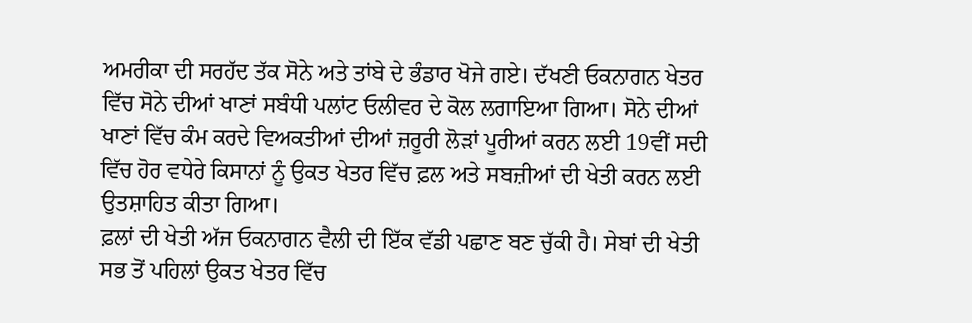ਅਮਰੀਕਾ ਦੀ ਸਰਹੱਦ ਤੱਕ ਸੋਨੇ ਅਤੇ ਤਾਂਬੇ ਦੇ ਭੰਡਾਰ ਖੋਜੇ ਗਏ। ਦੱਖਣੀ ਓਕਨਾਗਨ ਖੇਤਰ ਵਿੱਚ ਸੋਨੇ ਦੀਆਂ ਖਾਣਾਂ ਸਬੰਧੀ ਪਲਾਂਟ ਓਲੀਵਰ ਦੇ ਕੋਲ ਲਗਾਇਆ ਗਿਆ। ਸੋਨੇ ਦੀਆਂ ਖਾਣਾਂ ਵਿੱਚ ਕੰਮ ਕਰਦੇ ਵਿਅਕਤੀਆਂ ਦੀਆਂ ਜ਼ਰੂਰੀ ਲੋੜਾਂ ਪੂਰੀਆਂ ਕਰਨ ਲਈ 19ਵੀਂ ਸਦੀ ਵਿੱਚ ਹੋਰ ਵਧੇਰੇ ਕਿਸਾਨਾਂ ਨੂੰ ਉਕਤ ਖੇਤਰ ਵਿੱਚ ਫ਼ਲ ਅਤੇ ਸਬਜ਼ੀਆਂ ਦੀ ਖੇਤੀ ਕਰਨ ਲਈ ਉਤਸ਼ਾਹਿਤ ਕੀਤਾ ਗਿਆ।
ਫ਼ਲਾਂ ਦੀ ਖੇਤੀ ਅੱਜ ਓਕਨਾਗਨ ਵੈਲੀ ਦੀ ਇੱਕ ਵੱਡੀ ਪਛਾਣ ਬਣ ਚੁੱਕੀ ਹੈ। ਸੇਬਾਂ ਦੀ ਖੇਤੀ ਸਭ ਤੋਂ ਪਹਿਲਾਂ ਉਕਤ ਖੇਤਰ ਵਿੱਚ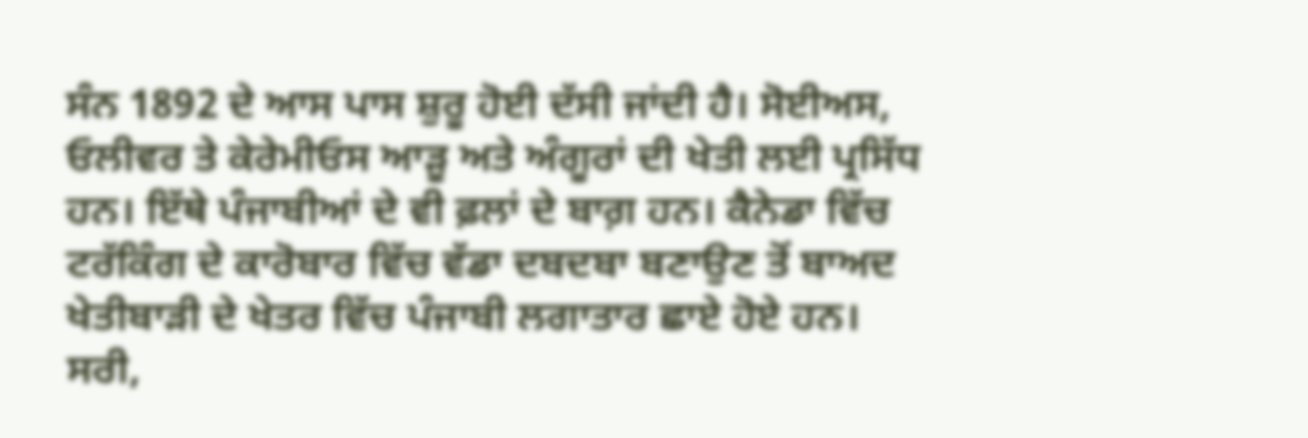ਸੰਨ 1892 ਦੇ ਆਸ ਪਾਸ ਸ਼ੁਰੂ ਹੋਈ ਦੱਸੀ ਜਾਂਦੀ ਹੈ। ਸੋਈਅਸ, ਓਲੀਵਰ ਤੇ ਕੇਰੇਮੀਓਸ ਆੜੂ ਅਤੇ ਅੰਗੂਰਾਂ ਦੀ ਖੇਤੀ ਲਈ ਪ੍ਰਸਿੱਧ ਹਨ। ਇੱਥੇ ਪੰਜਾਬੀਆਂ ਦੇ ਵੀ ਫ਼ਲਾਂ ਦੇ ਬਾਗ਼ ਹਨ। ਕੈਨੇਡਾ ਵਿੱਚ ਟਰੱਕਿੰਗ ਦੇ ਕਾਰੋਬਾਰ ਵਿੱਚ ਵੱਡਾ ਦਬਦਬਾ ਬਣਾਉਣ ਤੋਂ ਬਾਅਦ ਖੇਤੀਬਾੜੀ ਦੇ ਖੇਤਰ ਵਿੱਚ ਪੰਜਾਬੀ ਲਗਾਤਾਰ ਛਾਏ ਹੋਏ ਹਨ। ਸਰੀ,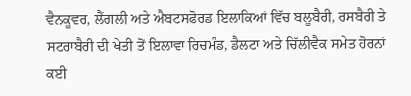ਵੈਨਕੂਵਰ, ਲੈਂਗਲੀ ਅਤੇ ਐਬਟਸਫੋਰਡ ਇਲਾਕਿਆਂ ਵਿੱਚ ਬਲੂਬੈਰੀ, ਰਸਬੈਰੀ ਤੇ ਸਟਰਾਬੈਰੀ ਦੀ ਖੇਤੀ ਤੋਂ ਇਲਾਵਾ ਰਿਚਮੰਡ, ਡੈਲਟਾ ਅਤੇ ਚਿੱਲੀਵੈਕ ਸਮੇਤ ਹੋਰਨਾਂ ਕਈ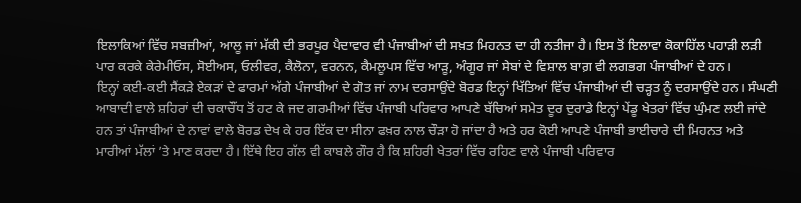ਇਲਾਕਿਆਂ ਵਿੱਚ ਸਬਜ਼ੀਆਂ, ਆਲੂ ਜਾਂ ਮੱਕੀ ਦੀ ਭਰਪੂਰ ਪੈਦਾਵਾਰ ਵੀ ਪੰਜਾਬੀਆਂ ਦੀ ਸਖ਼ਤ ਮਿਹਨਤ ਦਾ ਹੀ ਨਤੀਜਾ ਹੈ। ਇਸ ਤੋਂ ਇਲਾਵਾ ਕੋਕਾਹਿੱਲ ਪਹਾੜੀ ਲੜੀ ਪਾਰ ਕਰਕੇ ਕੇਰੇਮੀਓਸ, ਸੋਈਅਸ, ਓਲੀਵਰ, ਕੈਲੋਨਾ, ਵਰਨਨ, ਕੈਮਲੂਪਸ ਵਿੱਚ ਆੜੂ, ਅੰਗੂਰ ਜਾਂ ਸੇਬਾਂ ਦੇ ਵਿਸ਼ਾਲ ਬਾਗ਼ ਵੀ ਲਗਭਗ ਪੰਜਾਬੀਆਂ ਦੇ ਹਨ।
ਇਨ੍ਹਾਂ ਕਈ-ਕਈ ਸੈਂਕੜੇ ਏਕੜਾਂ ਦੇ ਫਾਰਮਾਂ ਅੱਗੇ ਪੰਜਾਬੀਆਂ ਦੇ ਗੋਤ ਜਾਂ ਨਾਮ ਦਰਸਾਉਂਦੇ ਬੋਰਡ ਇਨ੍ਹਾਂ ਖਿੱਤਿਆਂ ਵਿੱਚ ਪੰਜਾਬੀਆਂ ਦੀ ਚੜ੍ਹਤ ਨੂੰ ਦਰਸਾਉਂਦੇ ਹਨ। ਸੰਘਣੀ ਆਬਾਦੀ ਵਾਲੇ ਸ਼ਹਿਰਾਂ ਦੀ ਚਕਾਚੌਂਧ ਤੋਂ ਹਟ ਕੇ ਜਦ ਗਰਮੀਆਂ ਵਿੱਚ ਪੰਜਾਬੀ ਪਰਿਵਾਰ ਆਪਣੇ ਬੱਚਿਆਂ ਸਮੇਤ ਦੂਰ ਦੁਰਾਡੇ ਇਨ੍ਹਾਂ ਪੇਂਡੂ ਖੇਤਰਾਂ ਵਿੱਚ ਘੁੰਮਣ ਲਈ ਜਾਂਦੇ ਹਨ ਤਾਂ ਪੰਜਾਬੀਆਂ ਦੇ ਨਾਵਾਂ ਵਾਲੇ ਬੋਰਡ ਦੇਖ ਕੇ ਹਰ ਇੱਕ ਦਾ ਸੀਨਾ ਫਖ਼ਰ ਨਾਲ ਚੌੜਾ ਹੋ ਜਾਂਦਾ ਹੈ ਅਤੇ ਹਰ ਕੋਈ ਆਪਣੇ ਪੰਜਾਬੀ ਭਾਈਚਾਰੇ ਦੀ ਮਿਹਨਤ ਅਤੇ ਮਾਰੀਆਂ ਮੱਲਾਂ ’ਤੇ ਮਾਣ ਕਰਦਾ ਹੈ। ਇੱਥੇ ਇਹ ਗੱਲ ਵੀ ਕਾਬਲੇ ਗੌਰ ਹੈ ਕਿ ਸ਼ਹਿਰੀ ਖੇਤਰਾਂ ਵਿੱਚ ਰਹਿਣ ਵਾਲੇ ਪੰਜਾਬੀ ਪਰਿਵਾਰ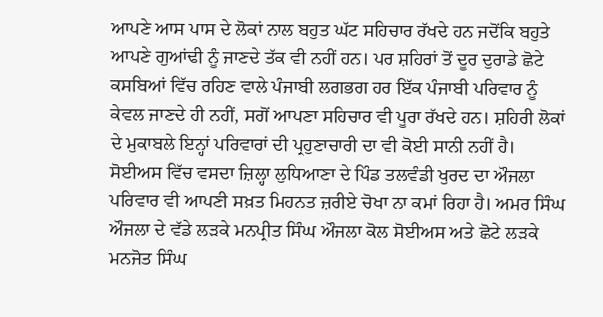ਆਪਣੇ ਆਸ ਪਾਸ ਦੇ ਲੋਕਾਂ ਨਾਲ ਬਹੁਤ ਘੱਟ ਸਹਿਚਾਰ ਰੱਖਦੇ ਹਨ ਜਦੋਂਕਿ ਬਹੁਤੇ ਆਪਣੇ ਗੁਆਂਢੀ ਨੂੰ ਜਾਣਦੇ ਤੱਕ ਵੀ ਨਹੀਂ ਹਨ। ਪਰ ਸ਼ਹਿਰਾਂ ਤੋਂ ਦੂਰ ਦੁਰਾਡੇ ਛੋਟੇ ਕਸਬਿਆਂ ਵਿੱਚ ਰਹਿਣ ਵਾਲੇ ਪੰਜਾਬੀ ਲਗਭਗ ਹਰ ਇੱਕ ਪੰਜਾਬੀ ਪਰਿਵਾਰ ਨੂੰ ਕੇਵਲ ਜਾਣਦੇ ਹੀ ਨਹੀਂ, ਸਗੋਂ ਆਪਣਾ ਸਹਿਚਾਰ ਵੀ ਪੂਰਾ ਰੱਖਦੇ ਹਨ। ਸ਼ਹਿਰੀ ਲੋਕਾਂ ਦੇ ਮੁਕਾਬਲੇ ਇਨ੍ਹਾਂ ਪਰਿਵਾਰਾਂ ਦੀ ਪ੍ਰਹੁਣਾਚਾਰੀ ਦਾ ਵੀ ਕੋਈ ਸਾਨੀ ਨਹੀਂ ਹੈ।
ਸੋਈਅਸ ਵਿੱਚ ਵਸਦਾ ਜ਼ਿਲ੍ਹਾ ਲੁਧਿਆਣਾ ਦੇ ਪਿੰਡ ਤਲਵੰਡੀ ਖੁਰਦ ਦਾ ਔਜਲਾ ਪਰਿਵਾਰ ਵੀ ਆਪਣੀ ਸਖ਼ਤ ਮਿਹਨਤ ਜ਼ਰੀਏ ਚੋਖਾ ਨਾ ਕਮਾਂ ਰਿਹਾ ਹੈ। ਅਮਰ ਸਿੰਘ ਔਜਲਾ ਦੇ ਵੱਡੇ ਲੜਕੇ ਮਨਪ੍ਰੀਤ ਸਿੰਘ ਔਜਲਾ ਕੋਲ ਸੋਈਅਸ ਅਤੇ ਛੋਟੇ ਲੜਕੇ ਮਨਜੋਤ ਸਿੰਘ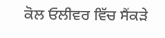ਕੋਲ ਓਲੀਵਰ ਵਿੱਚ ਸੈਂਕੜੇ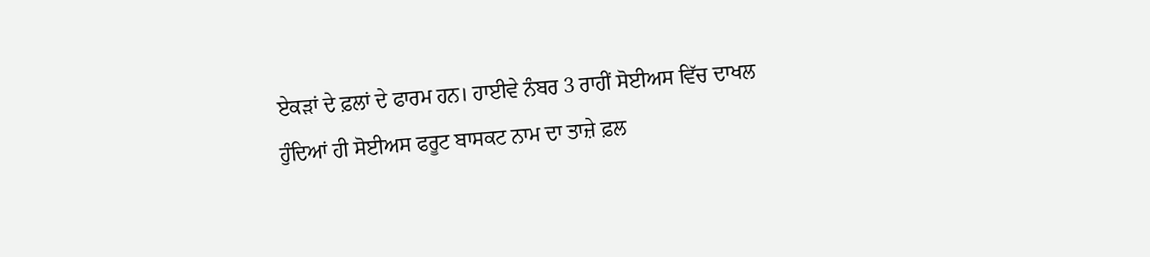ਏਕੜਾਂ ਦੇ ਫ਼ਲਾਂ ਦੇ ਫਾਰਮ ਹਨ। ਹਾਈਵੇ ਨੰਬਰ 3 ਰਾਹੀਂ ਸੋਈਅਸ ਵਿੱਚ ਦਾਖਲ ਹੁੰਦਿਆਂ ਹੀ ਸੋਈਅਸ ਫਰੂਟ ਬਾਸਕਟ ਨਾਮ ਦਾ ਤਾਜ਼ੇ ਫ਼ਲ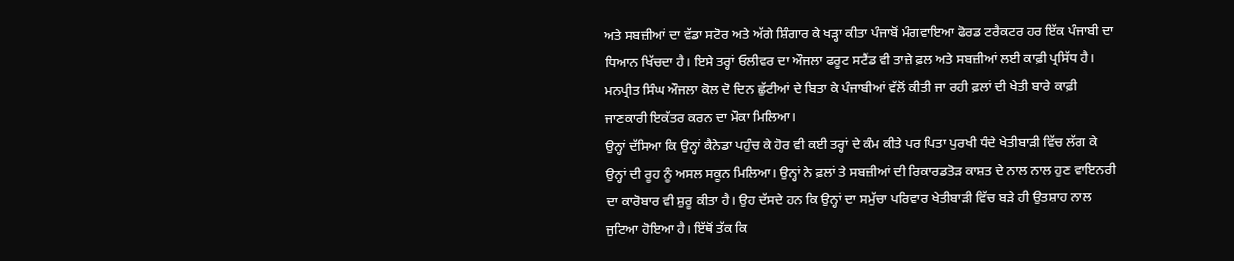ਅਤੇ ਸਬਜ਼ੀਆਂ ਦਾ ਵੱਡਾ ਸਟੋਰ ਅਤੇ ਅੱਗੇ ਸ਼ਿੰਗਾਰ ਕੇ ਖੜ੍ਹਾ ਕੀਤਾ ਪੰਜਾਬੋਂ ਮੰਗਵਾਇਆ ਫੋਰਡ ਟਰੈਕਟਰ ਹਰ ਇੱਕ ਪੰਜਾਬੀ ਦਾ ਧਿਆਨ ਖਿੱਚਦਾ ਹੈ। ਇਸੇ ਤਰ੍ਹਾਂ ਓਲੀਵਰ ਦਾ ਔਜਲਾ ਫਰੂਟ ਸਟੈਂਡ ਵੀ ਤਾਜ਼ੇ ਫ਼ਲ ਅਤੇ ਸਬਜ਼ੀਆਂ ਲਈ ਕਾਫ਼ੀ ਪ੍ਰਸਿੱਧ ਹੈ। ਮਨਪ੍ਰੀਤ ਸਿੰਘ ਔਜਲਾ ਕੋਲ ਦੋ ਦਿਨ ਛੁੱਟੀਆਂ ਦੇ ਬਿਤਾ ਕੇ ਪੰਜਾਬੀਆਂ ਵੱਲੋਂ ਕੀਤੀ ਜਾ ਰਹੀ ਫ਼ਲਾਂ ਦੀ ਖੇਤੀ ਬਾਰੇ ਕਾਫ਼ੀ ਜਾਣਕਾਰੀ ਇਕੱਤਰ ਕਰਨ ਦਾ ਮੌਕਾ ਮਿਲਿਆ।
ਉਨ੍ਹਾਂ ਦੱਸਿਆ ਕਿ ਉਨ੍ਹਾਂ ਕੈਨੇਡਾ ਪਹੁੰਚ ਕੇ ਹੋਰ ਵੀ ਕਈ ਤਰ੍ਹਾਂ ਦੇ ਕੰਮ ਕੀਤੇ ਪਰ ਪਿਤਾ ਪੁਰਖੀ ਧੰਦੇ ਖੇਤੀਬਾੜੀ ਵਿੱਚ ਲੱਗ ਕੇ ਉਨ੍ਹਾਂ ਦੀ ਰੂਹ ਨੂੰ ਅਸਲ ਸਕੂਨ ਮਿਲਿਆ। ਉਨ੍ਹਾਂ ਨੇ ਫ਼ਲਾਂ ਤੇ ਸਬਜ਼ੀਆਂ ਦੀ ਰਿਕਾਰਡਤੋੜ ਕਾਸ਼ਤ ਦੇ ਨਾਲ ਨਾਲ ਹੁਣ ਵਾਇਨਰੀ ਦਾ ਕਾਰੋਬਾਰ ਵੀ ਸ਼ੁਰੂ ਕੀਤਾ ਹੈ। ਉਹ ਦੱਸਦੇ ਹਨ ਕਿ ਉਨ੍ਹਾਂ ਦਾ ਸਮੁੱਚਾ ਪਰਿਵਾਰ ਖੇਤੀਬਾੜੀ ਵਿੱਚ ਬੜੇ ਹੀ ਉਤਸ਼ਾਹ ਨਾਲ ਜੁਟਿਆ ਹੋਇਆ ਹੈ। ਇੱਥੋਂ ਤੱਕ ਕਿ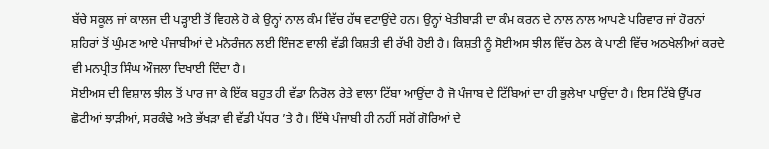ਬੱਚੇ ਸਕੂਲ ਜਾਂ ਕਾਲਜ ਦੀ ਪੜ੍ਹਾਈ ਤੋਂ ਵਿਹਲੇ ਹੋ ਕੇ ਉਨ੍ਹਾਂ ਨਾਲ ਕੰਮ ਵਿੱਚ ਹੱਥ ਵਟਾਉਂਦੇ ਹਨ। ਉਨ੍ਹਾਂ ਖੇਤੀਬਾੜੀ ਦਾ ਕੰਮ ਕਰਨ ਦੇ ਨਾਲ ਨਾਲ ਆਪਣੇ ਪਰਿਵਾਰ ਜਾਂ ਹੋਰਨਾਂ ਸ਼ਹਿਰਾਂ ਤੋਂ ਘੁੰਮਣ ਆਏ ਪੰਜਾਬੀਆਂ ਦੇ ਮਨੋਰੰਜਨ ਲਈ ਇੰਜਣ ਵਾਲੀ ਵੱਡੀ ਕਿਸ਼ਤੀ ਵੀ ਰੱਖੀ ਹੋਈ ਹੈ। ਕਿਸ਼ਤੀ ਨੂੰ ਸੋਈਅਸ ਝੀਲ ਵਿੱਚ ਠੇਲ ਕੇ ਪਾਣੀ ਵਿੱਚ ਅਠਖੇਲੀਆਂ ਕਰਦੇ ਵੀ ਮਨਪ੍ਰੀਤ ਸਿੰਘ ਔਜਲਾ ਦਿਖਾਈ ਦਿੰਦਾ ਹੈ।
ਸੋਈਅਸ ਦੀ ਵਿਸ਼ਾਲ ਝੀਲ ਤੋਂ ਪਾਰ ਜਾ ਕੇ ਇੱਕ ਬਹੁਤ ਹੀ ਵੱਡਾ ਨਿਰੋਲ ਰੇਤੇ ਵਾਲਾ ਟਿੱਬਾ ਆਉਂਦਾ ਹੈ ਜੋ ਪੰਜਾਬ ਦੇ ਟਿੱਬਿਆਂ ਦਾ ਹੀ ਭੁਲੇਖਾ ਪਾਉਂਦਾ ਹੈ। ਇਸ ਟਿੱਬੇ ਉੱਪਰ ਛੋਟੀਆਂ ਝਾੜੀਆਂ, ਸਰਕੰਢੇ ਅਤੇ ਭੱਖੜਾ ਵੀ ਵੱਡੀ ਪੱਧਰ ’ਤੇ ਹੈ। ਇੱਥੇ ਪੰਜਾਬੀ ਹੀ ਨਹੀਂ ਸਗੋਂ ਗੋਰਿਆਂ ਦੇ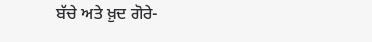ਬੱਚੇ ਅਤੇ ਖ਼ੁਦ ਗੋਰੇ-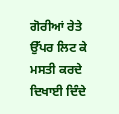ਗੋਰੀਆਂ ਰੇਤੇ ਉੱਪਰ ਲਿਟ ਕੇ ਮਸਤੀ ਕਰਦੇ ਦਿਖਾਈ ਦਿੰਦੇ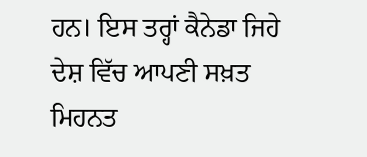ਹਨ। ਇਸ ਤਰ੍ਹਾਂ ਕੈਨੇਡਾ ਜਿਹੇ ਦੇਸ਼ ਵਿੱਚ ਆਪਣੀ ਸਖ਼ਤ ਮਿਹਨਤ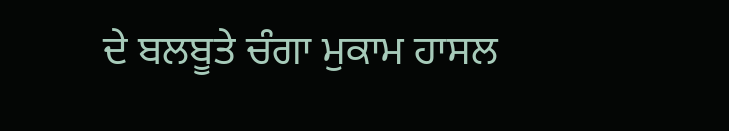ਦੇ ਬਲਬੂਤੇ ਚੰਗਾ ਮੁਕਾਮ ਹਾਸਲ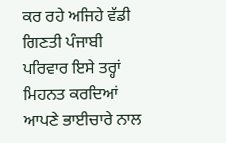ਕਰ ਰਹੇ ਅਜਿਹੇ ਵੱਡੀ ਗਿਣਤੀ ਪੰਜਾਬੀ ਪਰਿਵਾਰ ਇਸੇ ਤਰ੍ਹਾਂ ਮਿਹਨਤ ਕਰਦਿਆਂ ਆਪਣੇ ਭਾਈਚਾਰੇ ਨਾਲ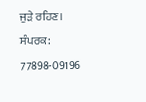ਜੁੜੇ ਰਹਿਣ।
ਸੰਪਰਕ: 77898-09196